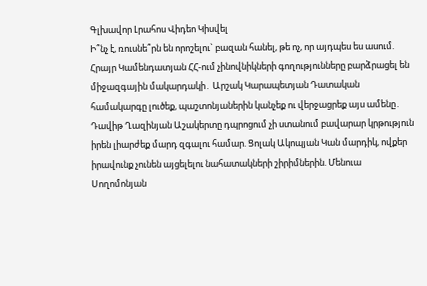Գլխավոր Լրահոս Վիդեո Կիսվել
Ի՞նչ է, ռուսնե՞րն են որոշելու` բազան հանել, թե ոչ, որ այդպես ես ասում. Հրայր Կամենդատյան ՀՀ-ում չինովնիկների գողությունները բարձրացել են միջազգային մակարդակի․ Արշակ Կարապետյան Դատական համակարգը լուծեք, պաշտոնյաներին կանչեք ու վերջացրեք այս ամենը․ Դավիթ Ղազինյան Աշակերտը դպրոցում չի ստանում բավարար կրթություն իրեն լիարժեք մարդ զգալու համար. Ցոլակ Ակոպյան Կան մարդիկ, ովքեր իրավունք չունեն այցելելու նահատակների շիրիմներին. Մենուա Սողոմոնյան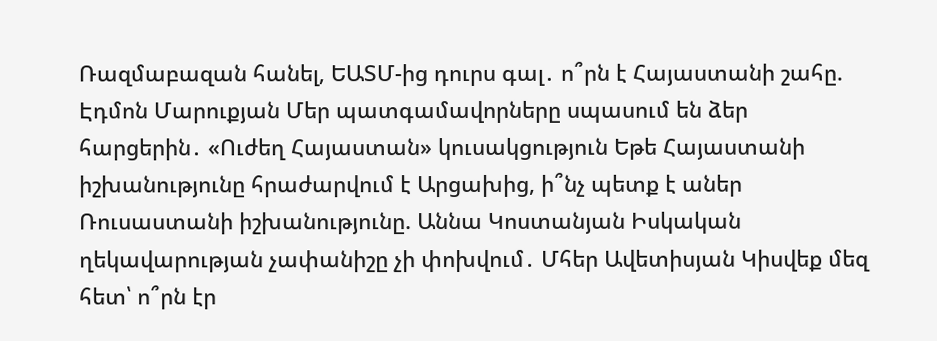Ռազմաբազան հանել, ԵԱՏՄ-ից դուրս գալ․ ո՞րն է Հայաստանի շահը. Էդմոն Մարուքյան Մեր պատգամավորները սպասում են ձեր հարցերին․ «Ուժեղ Հայաստան» կուսակցություն Եթե Հայաստանի իշխանությունը հրաժարվում է Արցախից, ի՞նչ պետք է աներ Ռուսաստանի իշխանությունը. Աննա Կոստանյան Իսկական ղեկավարության չափանիշը չի փոխվում․ Մհեր Ավետիսյան Կիսվեք մեզ հետ՝ ո՞րն էր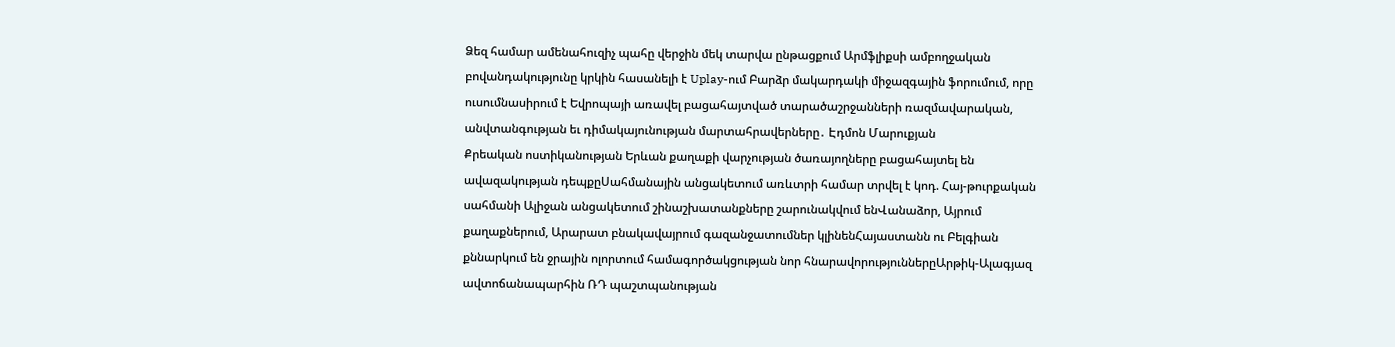Ձեզ համար ամենահուզիչ պահը վերջին մեկ տարվա ընթացքում Արմֆլիքսի ամբողջական բովանդակությունը կրկին հասանելի է Uplay-ում Բարձր մակարդակի միջազգային ֆորումում, որը ուսումնասիրում է Եվրոպայի առավել բացահայտված տարածաշրջանների ռազմավարական, անվտանգության եւ դիմակայունության մարտահրավերները․ Էդմոն Մարուքյան
Քրեական ոստիկանության Երևան քաղաքի վարչության ծառայողները բացահայտել են ավազակության դեպքըՍահմանային անցակետում առևտրի համար տրվել է կոդ. Հայ-թուրքական սահմանի Ալիջան անցակետում շինաշխատանքները շարունակվում ենՎանաձոր, Այրում քաղաքներում, Արարատ բնակավայրում գազանջատումներ կլինենՀայաստանն ու Բելգիան քննարկում են ջրային ոլորտում համագործակցության նոր հնարավորություններըԱրթիկ-Ալագյազ ավտոճանապարհին ՌԴ պաշտպանության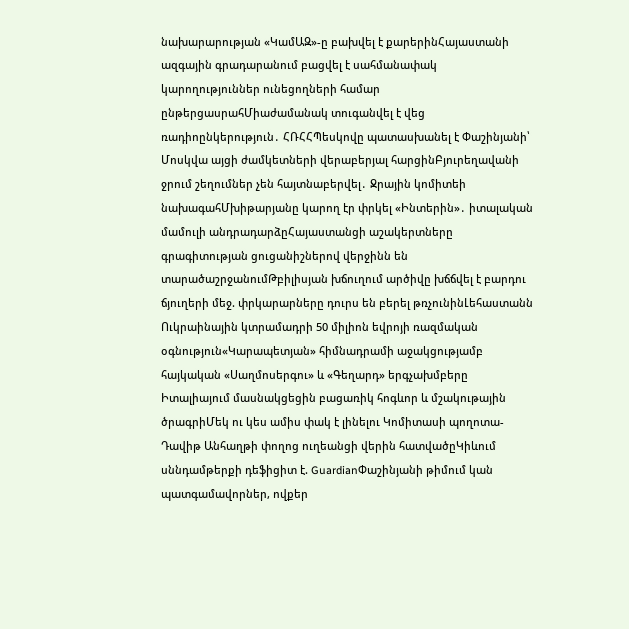նախարարության «ԿամԱԶ»-ը բախվել է քարերինՀայաստանի ազգային գրադարանում բացվել է սահմանափակ կարողություններ ունեցողների համար ընթերցասրահՄիաժամանակ տուգանվել է վեց ռադիոընկերություն․ ՀՌՀՀՊեսկովը պատասխանել է Փաշինյանի՝ Մոսկվա այցի ժամկետների վերաբերյալ հարցինԲյուրեղավանի ջրում շեղումներ չեն հայտնաբերվել․ Ջրային կոմիտեի նախագահՄխիթարյանը կարող էր փրկել «Ինտերին»․ իտալական մամուլի անդրադարձըՀայաստանցի աշակերտները գրագիտության ցուցանիշներով վերջինն են տարածաշրջանումԹբիլիսյան խճուղում արծիվը խճճվել է բարդու ճյուղերի մեջ. փրկարարները դուրս են բերել թռչունինԼեհաստանն Ուկրաինային կտրամադրի 50 միլիոն եվրոյի ռազմական օգնություն«Կարապետյան» հիմնադրամի աջակցությամբ հայկական «Սաղմոսերգու» և «Գեղարդ» երգչախմբերը Իտալիայում մասնակցեցին բացառիկ հոգևոր և մշակութային ծրագրիՄեկ ու կես ամիս փակ է լինելու Կոմիտասի պողոտա-Դավիթ Անհաղթի փողոց ուղեանցի վերին հատվածըԿիևում սննդամթերքի դեֆիցիտ է. GuardianՓաշինյանի թիմում կան պատգամավորներ, ովքեր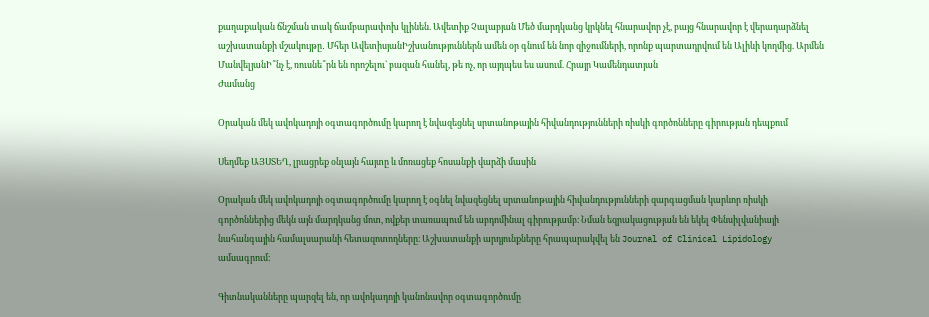քաղաքական ճնշման տակ ճամբարափոխ կլինեն. Ավետիք Չալաբյան Մեծ մարդկանց կրկնել հնարավոր չէ, բայց հնարավոր է վերադարձնել աշխատանքի մշակույթը․ Մհեր ԱվետիսյանԻշխանություններն ամեն օր գնում են նոր զիջումների, որոնք պարտադրվում են Ալիևի կողմից. Արմեն ՄանվելյանԻ՞նչ է, ռուսնե՞րն են որոշելու` բազան հանել, թե ոչ, որ այդպես ես ասում. Հրայր Կամենդատյան
Ժամանց

Օրական մեկ ավոկադոյի օգտագործումը կարող է նվազեցնել սրտանոթային հիվանդությունների ռիսկի գործոնները գիրության դեպքում

Սեղմեք ԱՅՍՏԵՂ, լրացրեք օնլայն հայտը և մոռացեք հոսանքի վարձի մասին

Օրական մեկ ավոկադոյի օգտագործումը կարող է օգնել նվազեցնել սրտանոթային հիվանդությունների զարգացման կարևոր ռիսկի գործոններից մեկն այն մարդկանց մոտ, ովքեր տառապում են աբդոմինալ գիրությամբ։ Նման եզրակացության են եկել Փենսիլվանիայի նահանգային համալսարանի հետազոտողները։ Աշխատանքի արդյունքները հրապարակվել են Journal of Clinical Lipidology ամսագրում։

Գիտնականները պարզել են, որ ավոկադոյի կանոնավոր օգտագործումը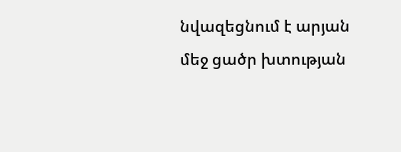նվազեցնում է արյան մեջ ցածր խտության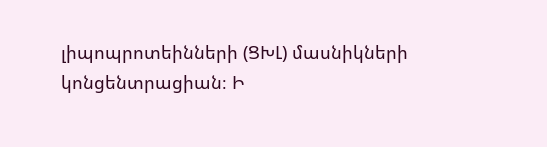լիպոպրոտեինների (ՑԽԼ) մասնիկների կոնցենտրացիան։ Ի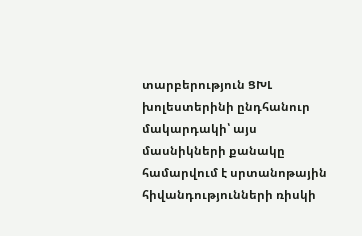տարբերություն ՑԽԼ խոլեստերինի ընդհանուր մակարդակի՝ այս մասնիկների քանակը համարվում է սրտանոթային հիվանդությունների ռիսկի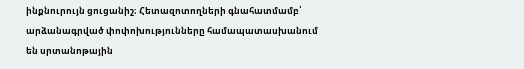ինքնուրույն ցուցանիշ։ Հետազոտողների գնահատմամբ՝ արձանագրված փոփոխությունները համապատասխանում են սրտանոթային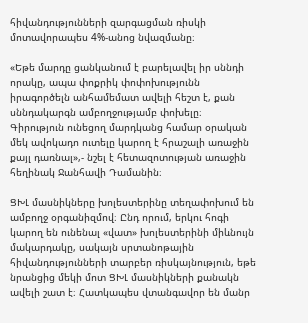հիվանդությունների զարգացման ռիսկի մոտավորապես 4%-անոց նվազմանը։

«Եթե մարդը ցանկանում է բարելավել իր սննդի որակը, ապա փոքրիկ փոփոխությունն իրագործելն անհամեմատ ավելի հեշտ է, քան սննդակարգն ամբողջությամբ փոխելը։ Գիրություն ունեցող մարդկանց համար օրական մեկ ավոկադո ուտելը կարող է հրաշալի առաջին քայլ դառնալ»,- նշել է հետազոտության առաջին հեղինակ Ջանհավի Դամանին։

ՑԽԼ մասնիկները խոլեստերինը տեղափոխում են ամբողջ օրգանիզմով։ Ընդ որում, երկու հոգի կարող են ունենալ «վատ» խոլեստերինի միևնույն մակարդակը, սակայն սրտանոթային հիվանդությունների տարբեր ռիսկայնություն, եթե նրանցից մեկի մոտ ՑԽԼ մասնիկների քանակն ավելի շատ է։ Հատկապես վտանգավոր են մանր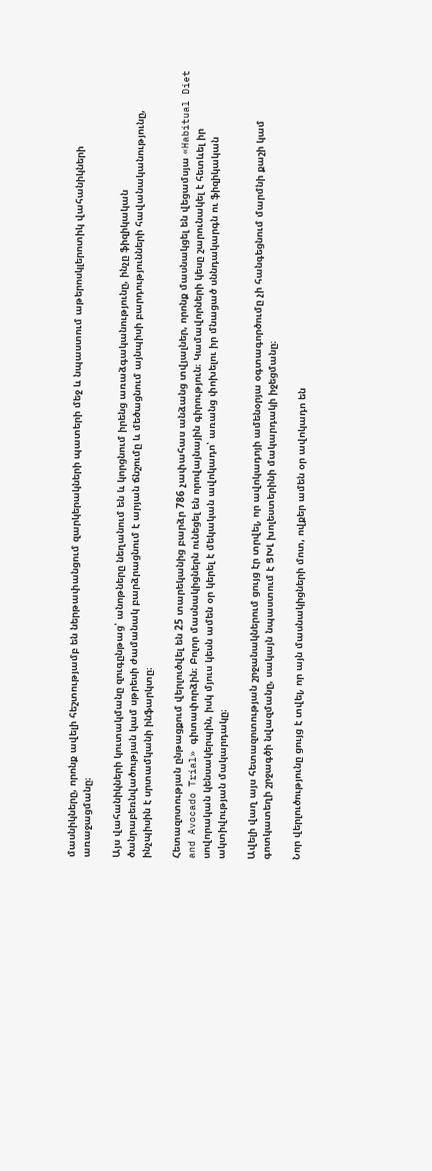մասնիկները, որոնք ավելի հեշտությամբ են ներթափանցում զարկերակների պատերի մեջ և նպաստում աթերոսկլերոտիկ վահանիկների առաջացմանը։

Այս վահանիկների կուտակմանը զուգընթաց՝ անոթները նեղանում են և կորցնում իրենց առաձգականությունը, ինչը ֆիզիկական ծանրաբեռնվածության կամ սթրեսի ժամանակ բարձրացնում է արյան ճնշումը և մեծացնում այնպիսի բարդությունների հավանականությունը, ինչպիսին է սրտամկանի ինֆարկտը։

Հետազոտության ընթացքում վերլուծվել են 25 տարեկանից բարձր 786 չափահաս անձանց տվյալներ, որոնք մասնակցել են վեցամսյա «Habitual Diet and Avocado Trial» գիտափորձին։ Բոլոր մասնակիցներն ունեցել են որովայնային գիրություն։ Կամավորների կեսը շարունակել է հետևել իր սովորական կենսակերպին, իսկ մյուս կեսն ամեն օր կերել է մեկական ավոկադո՝ առանց փոխելու իր մնացած սննդակարգն ու ֆիզիկական ակտիվության մակարդակը։

Ավելի վաղ այս հետազոտության շրջանակներում ցույց էր տրվել, որ ավոկադոյի ամենօրյա օգտագործումը չի հանգեցնում մարմնի քաշի կամ գոտկատեղի շրջագծի նվազմանը, սակայն նպաստում է ՑԽԼ խոլեստերինի մակարդակի իջեցմանը։

Նոր վերլուծությունը ցույց է տվել, որ այն մասնակիցների մոտ, ովքեր ամեն օր ավոկադո են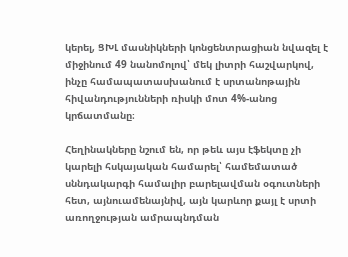կերել, ՑԽԼ մասնիկների կոնցենտրացիան նվազել է միջինում 49 նանոմոլով՝ մեկ լիտրի հաշվարկով, ինչը համապատասխանում է սրտանոթային հիվանդությունների ռիսկի մոտ 4%-անոց կրճատմանը։

Հեղինակները նշում են, որ թեև այս էֆեկտը չի կարելի հսկայական համարել՝ համեմատած սննդակարգի համալիր բարելավման օգուտների հետ, այնուամենայնիվ, այն կարևոր քայլ է սրտի առողջության ամրապնդման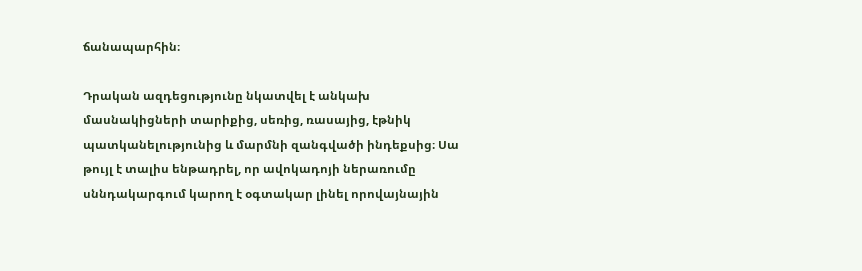ճանապարհին։

Դրական ազդեցությունը նկատվել է անկախ մասնակիցների տարիքից, սեռից, ռասայից, էթնիկ պատկանելությունից և մարմնի զանգվածի ինդեքսից։ Սա թույլ է տալիս ենթադրել, որ ավոկադոյի ներառումը սննդակարգում կարող է օգտակար լինել որովայնային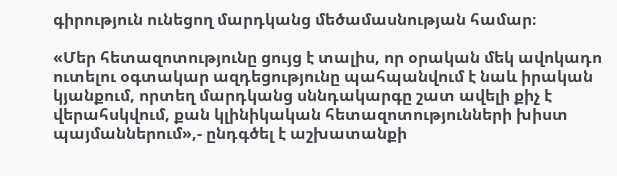գիրություն ունեցող մարդկանց մեծամասնության համար։

«Մեր հետազոտությունը ցույց է տալիս, որ օրական մեկ ավոկադո ուտելու օգտակար ազդեցությունը պահպանվում է նաև իրական կյանքում, որտեղ մարդկանց սննդակարգը շատ ավելի քիչ է վերահսկվում, քան կլինիկական հետազոտությունների խիստ պայմաններում»,- ընդգծել է աշխատանքի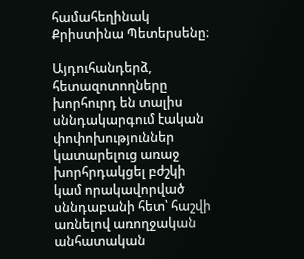համահեղինակ Քրիստինա Պետերսենը։

Այդուհանդերձ, հետազոտողները խորհուրդ են տալիս սննդակարգում էական փոփոխություններ կատարելուց առաջ խորհրդակցել բժշկի կամ որակավորված սննդաբանի հետ՝ հաշվի առնելով առողջական անհատական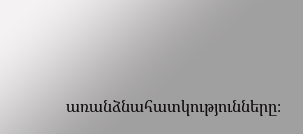առանձնահատկությունները։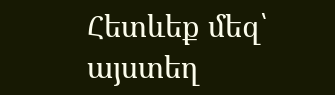Հետևեք մեզ՝ այստեղ